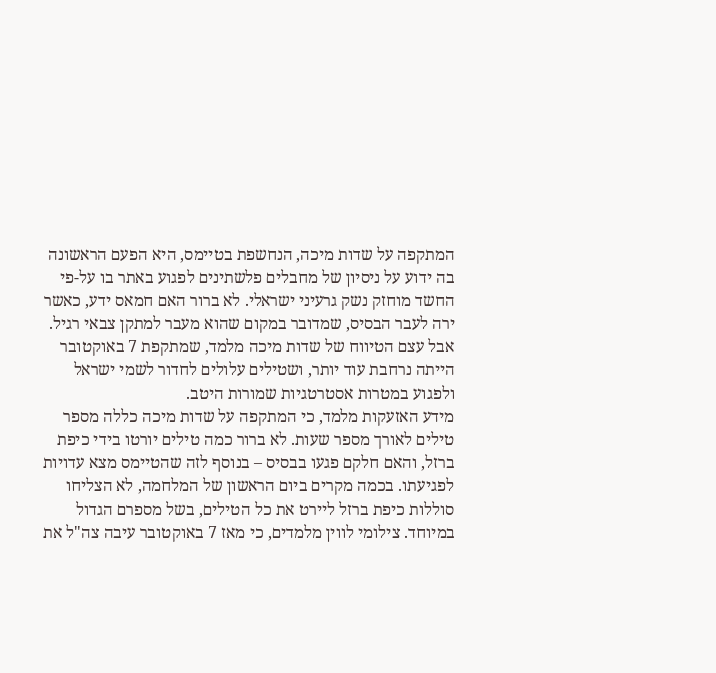המתקפה על שדות מיכה, הנחשפת בטיימס, היא הפעם הראשונה בה ידוע על ניסיון של מחבלים פלשתינים לפגוע באתר בו על-פי החשד מוחזק נשק גרעיני ישראלי. לא ברור האם חמאס ידע, כאשר ירה לעבר הבסיס, שמדובר במקום שהוא מעבר למתקן צבאי רגיל. אבל עצם הטיווח של שדות מיכה מלמד, שמתקפת 7 באוקטובר הייתה נרחבת עוד יותר, ושטילים עלולים לחדור לשמי ישראל ולפגוע במטרות אסטרטגיות שמורות היטב.
מידע האזעקות מלמד, כי המתקפה על שדות מיכה כללה מספר טילים לאורך מספר שעות. לא ברור כמה טילים יורטו בידי כיפת ברזל, והאם חלקם פגעו בבסיס – בנוסף לזה שהטיימס מצא עדויות לפגיעתו. בכמה מקרים ביום הראשון של המלחמה, לא הצליחו סוללות כיפת ברזל ליירט את כל הטילים, בשל מספרם הגדול במיוחד. צילומי לווין מלמדים, כי מאז 7 באוקטובר עיבה צה"ל את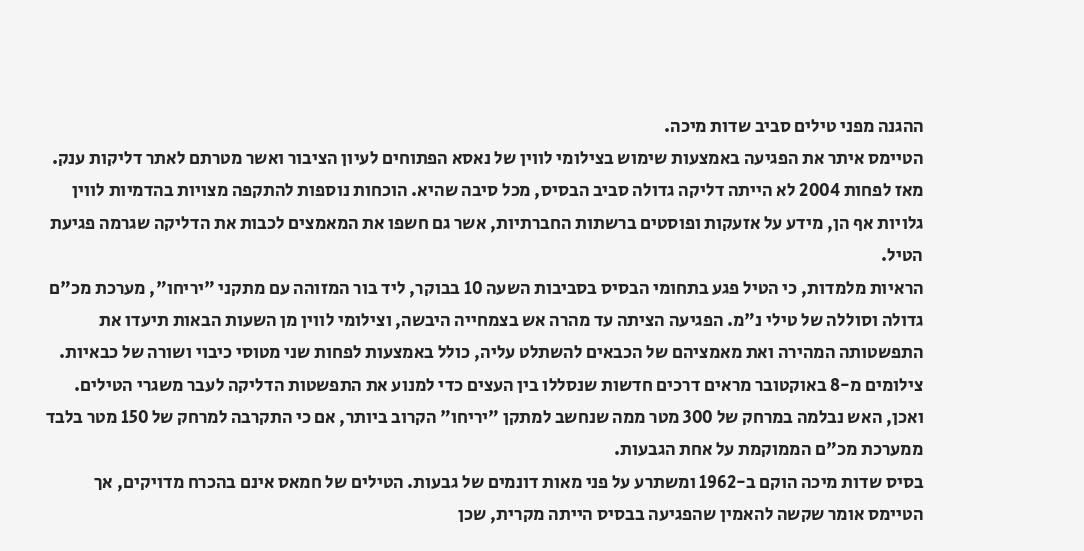ההגנה מפני טילים סביב שדות מיכה.
הטיימס איתר את הפגיעה באמצעות שימוש בצילומי לווין של נאסא הפתוחים לעיון הציבור ואשר מטרתם לאתר דליקות ענק. מאז לפחות 2004 לא הייתה דליקה גדולה סביב הבסיס, מכל סיבה שהיא. הוכחות נוספות להתקפה מצויות בהדמיות לווין גלויות אף הן, מידע על אזעקות ופוסטים ברשתות החברתיות, אשר גם חשפו את המאמצים לכבות את הדליקה שגרמה פגיעת הטיל.
הראיות מלמדות, כי הטיל פגע בתחומי הבסיס בסביבות השעה 10 בבוקר, ליד בור המזוהה עם מתקני "יריחו", מערכת מכ"ם גדולה וסוללה של טילי נ"מ. הפגיעה הציתה עד מהרה אש בצמחייה היבשה, וצילומי לווין מן השעות הבאות תיעדו את התפשטותה המהירה ואת מאמציהם של הכבאים להשתלט עליה, כולל באמצעות לפחות שני מטוסי כיבוי ושורה של כבאיות. צילומים מ-8 באוקטובר מראים דרכים חדשות שנסללו בין העצים כדי למנוע את התפשטות הדליקה לעבר משגרי הטילים. ואכן, האש נבלמה במרחק של 300 מטר ממה שנחשב למתקן "יריחו" הקרוב ביותר, אם כי התקרבה למרחק של 150 מטר בלבד ממערכת מכ"ם הממוקמת על אחת הגבעות.
בסיס שדות מיכה הוקם ב-1962 ומשתרע על פני מאות דונמים של גבעות. הטילים של חמאס אינם בהכרח מדויקים, אך הטיימס אומר שקשה להאמין שהפגיעה בבסיס הייתה מקרית, שכן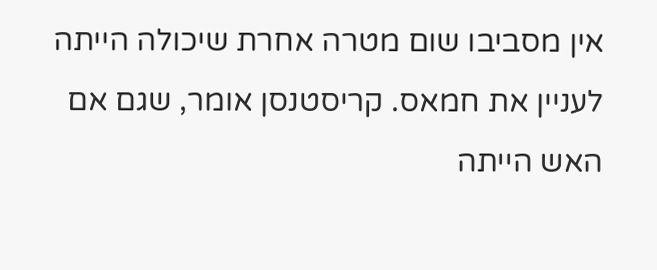אין מסביבו שום מטרה אחרת שיכולה הייתה לעניין את חמאס. קריסטנסן אומר, שגם אם האש הייתה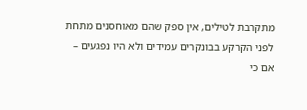מתקרבת לטילים, אין ספק שהם מאוחסנים מתחת לפני הקרקע בבונקרים עמידים ולא היו נפגעים – אם כי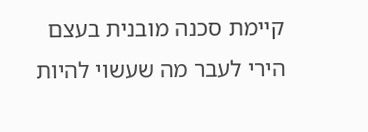קיימת סכנה מובנית בעצם הירי לעבר מה שעשוי להיות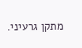מתקן גרעיני.